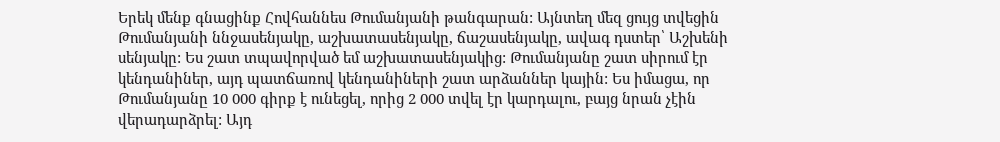Երեկ մենք գնացինք Հովհաննես Թումանյանի թանգարան: Այնտեղ մեզ ցույց տվեցին Թումանյանի ննջասենյակը, աշխատասենյակը, ճաշասենյակը, ավագ դստեր՝ Աշխենի սենյակը: Ես շատ տպավորված եմ աշխատասենյակից: Թումանյանը շատ սիրում էր կենդանիներ, այդ պատճառով կենդանիների շատ արձաններ կային: Ես իմացա, որ Թումանյանը 10 000 գիրք է ունեցել, որից 2 000 տվել էր կարդալու, բայց նրան չէին վերադարձրել: Այդ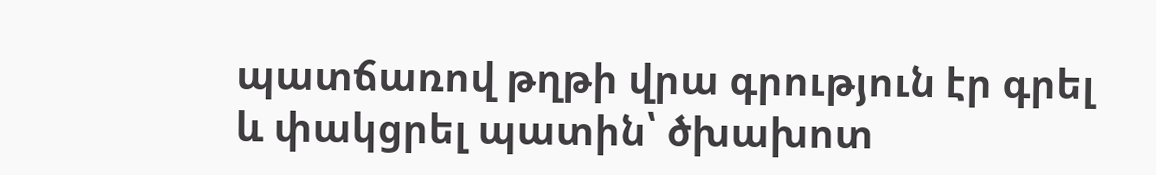պատճառով թղթի վրա գրություն էր գրել և փակցրել պատին՝ ծխախոտ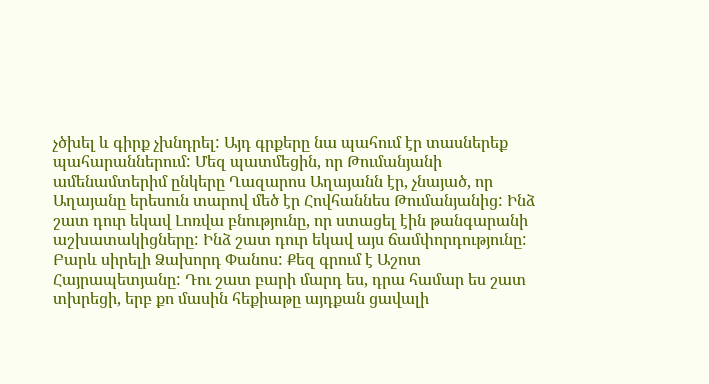չծխել և գիրք չխնդրել: Այդ գրքերը նա պահում էր տասներեք պահարաններում: Մեզ պատմեցին, որ Թումանյանի ամենամտերիմ ընկերը Ղազարոս Աղայանն էր, չնայած, որ Աղայանը երեսուն տարով մեծ էր Հովհաննես Թումանյանից: Ինձ շատ դուր եկավ Լոռվա բնությունը, որ ստացել էին թանգարանի աշխատակիցները: Ինձ շատ դուր եկավ այս ճամփորդությունը:
Բարև սիրելի Ձախորդ Փանոս: Քեզ գրում է Աշոտ Հայրապետյանը: Դու շատ բարի մարդ ես, դրա համար ես շատ տխրեցի, երբ քո մասին հեքիաթը այդքան ցավալի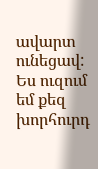ավարտ ունեցավ: Ես ուզում եմ քեզ խորհուրդ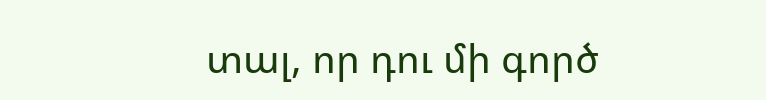տալ, որ դու մի գործ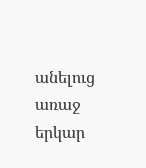անելուց առաջ երկար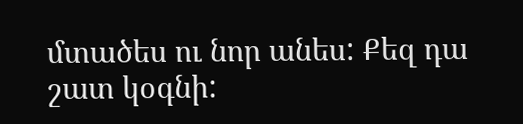մտածես ու նոր անես: Քեզ դա շատ կօգնի: